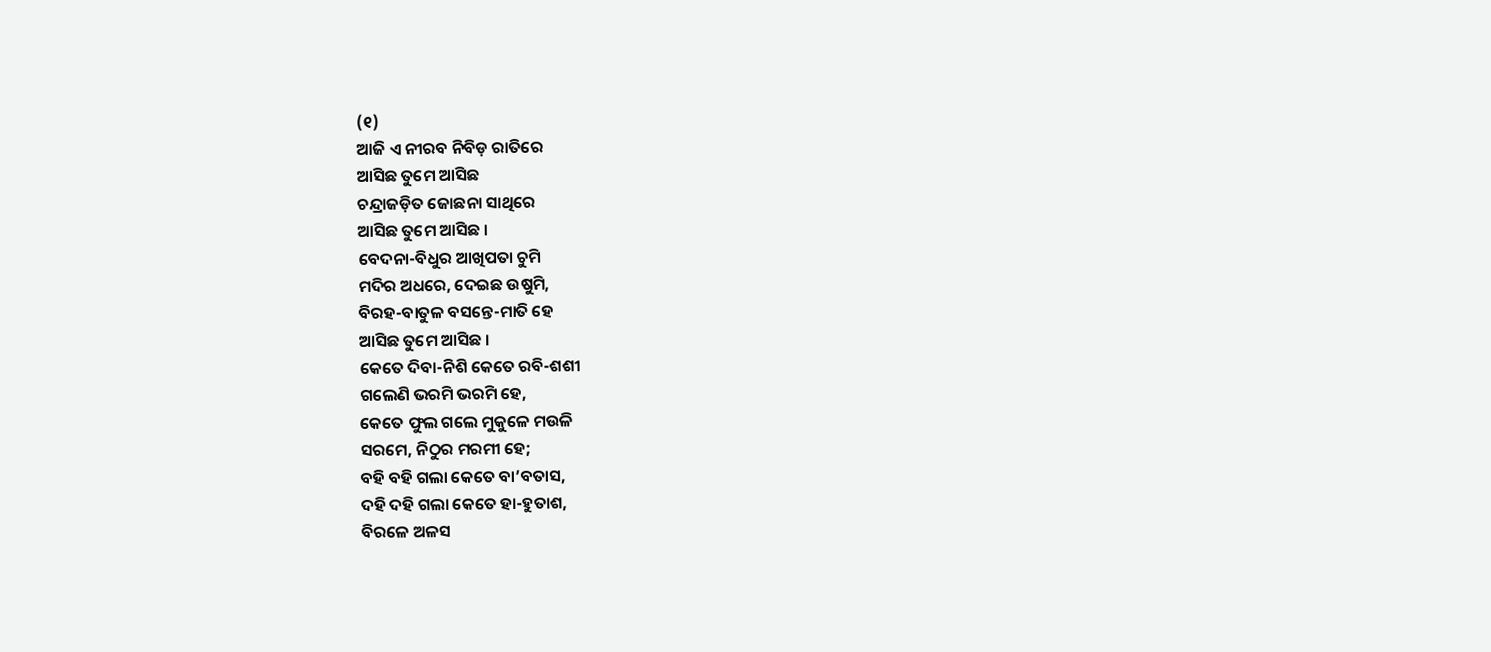(୧)
ଆଜି ଏ ନୀରବ ନିବିଡ଼ ରାତିରେ
ଆସିଛ ତୁମେ ଆସିଛ
ଚନ୍ଦ୍ରାଜଡ଼ିତ ଜୋଛନା ସାଥିରେ
ଆସିଛ ତୁମେ ଆସିଛ ।
ବେଦନା-ବିଧୁର ଆଖିପତା ଚୁମି
ମଦିର ଅଧରେ, ଦେଇଛ ଉଷୁମି,
ବିରହ-ବାତୁଳ ବସନ୍ତେ-ମାତି ହେ
ଆସିଛ ତୁମେ ଆସିଛ ।
କେତେ ଦିବା-ନିଶି କେତେ ରବି-ଶଶୀ
ଗଲେଣି ଭରମି ଭରମି ହେ,
କେତେ ଫୁଲ ଗଲେ ମୁକୁଳେ ମଉଳି
ସରମେ, ନିଠୁର ମରମୀ ହେ;
ବହି ବହି ଗଲା କେତେ ବା’ବତାସ,
ଦହି ଦହି ଗଲା କେତେ ହା-ହୁତାଶ,
ବିରଳେ ଅଳସ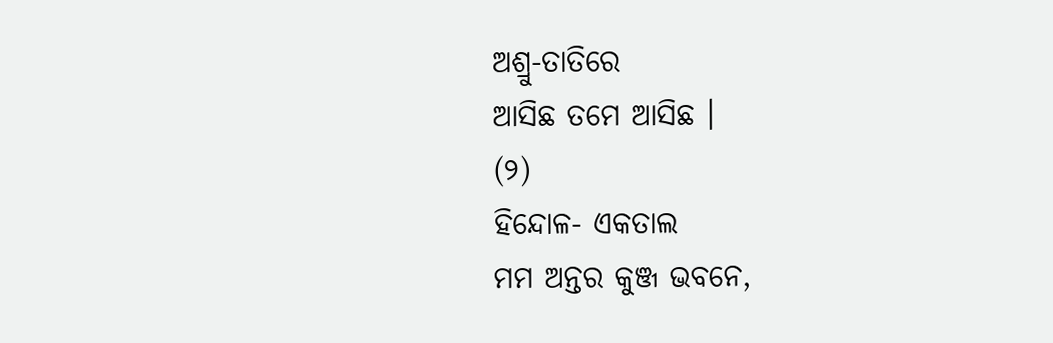ଅଶ୍ରୁ-ତାତିରେ
ଆସିଛ ତମେ ଆସିଛ ।
(୨)
ହିନ୍ଦୋଳ- ଏକତାଲ
ମମ ଅନ୍ତର କୁଞ୍ଜ ଭବନେ,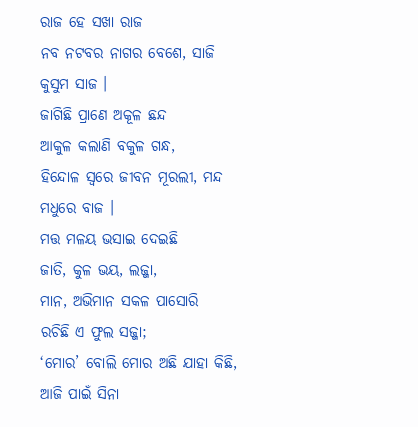ରାଜ ହେ ସଖା ରାଜ
ନବ ନଟବର ନାଗର ବେଶେ, ସାଜି କୁସୁମ ସାଜ ।
ଜାଗିଛି ପ୍ରାଣେ ଅକୂଳ ଛନ୍ଦ
ଆକୁଳ କଲାଣି ବକୁଳ ଗନ୍ଧ,
ହିନ୍ଦୋଳ ସ୍ୱରେ ଜୀବନ ମୂରଲୀ, ମନ୍ଦ ମଧୁରେ ବାଜ ।
ମତ୍ତ ମଳୟ ଭସାଇ ଦେଇଛି
ଜାତି, କୁଳ ଭୟ, ଲଜ୍ଜା,
ମାନ, ଅଭିମାନ ସକଳ ପାସୋରି
ରଚିଛି ଏ ଫୁଲ ସଜ୍ଜା;
‘ମୋର’ ବୋଲି ମୋର ଅଛି ଯାହା କିଛି,
ଆଜି ପାଇଁ ସିନା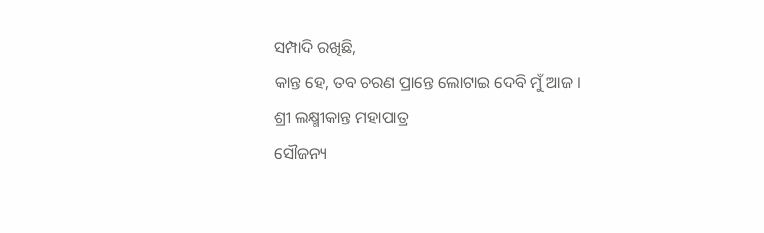ସମ୍ପାଦି ରଖିଛି,
କାନ୍ତ ହେ, ତବ ଚରଣ ପ୍ରାନ୍ତେ ଲୋଟାଇ ଦେବି ମୁଁ ଆଜ ।
ଶ୍ରୀ ଲକ୍ଷ୍ମୀକାନ୍ତ ମହାପାତ୍ର
ସୌଜନ୍ୟ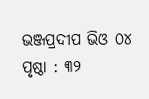ଭଞ୍ଜପ୍ରଦୀପ ଭିଓ ୦୪
ପୃଷ୍ଠା : ୩୨